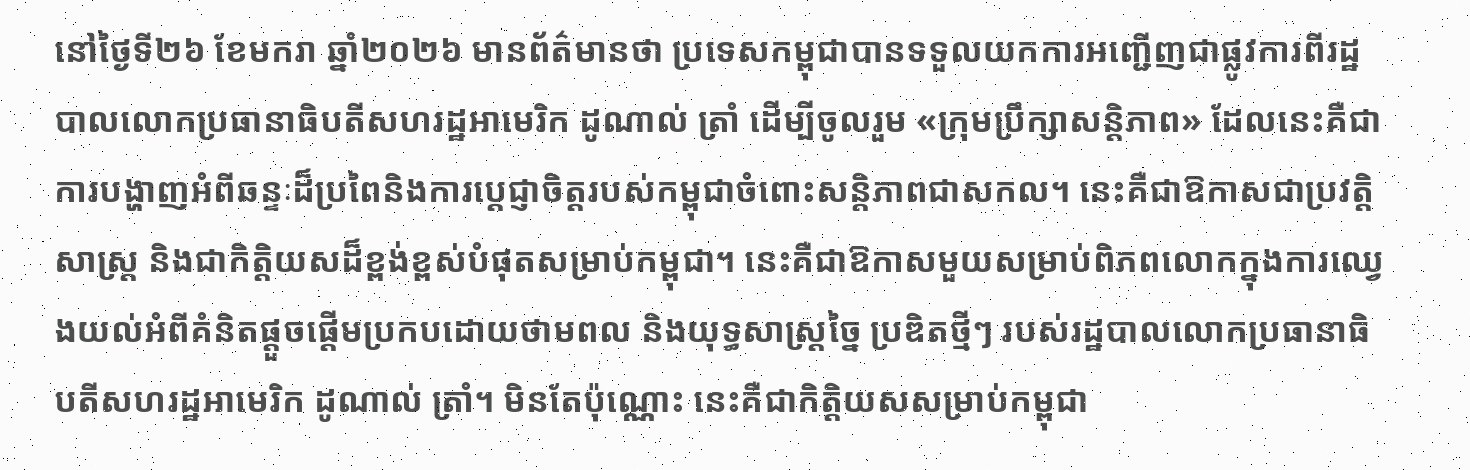នៅថ្ងៃទី២៦ ខែមករា ឆ្នាំ២០២៦ មានព័ត៌មានថា ប្រទេសកម្ពុជាបានទទួលយកការអញ្ជើញជាផ្លូវការពីរដ្ឋបាលលោកប្រធានាធិបតីសហរដ្ឋអាមេរិក ដូណាល់ ត្រាំ ដើម្បីចូលរួម «ក្រុមប្រឹក្សាសន្តិភាព» ដែលនេះគឺជាការបង្ហាញអំពីឆន្ទៈដ៏ប្រពៃនិងការប្តេជ្ញាចិត្តរបស់កម្ពុជាចំពោះសន្តិភាពជាសកល។ នេះគឺជាឱកាសជាប្រវត្តិសាស្ត្រ និងជាកិត្តិយសដ៏ខ្ពង់ខ្ពស់បំផុតសម្រាប់កម្ពុជា។ នេះគឺជាឱកាសមួយសម្រាប់ពិភពលោកក្នុងការឈ្វេងយល់អំពីគំនិតផ្តួចផ្តើមប្រកបដោយថាមពល និងយុទ្ធសាស្ត្រច្នៃ ប្រឌិតថ្មីៗ របស់រដ្ឋបាលលោកប្រធានាធិបតីសហរដ្ឋអាមេរិក ដូណាល់ ត្រាំ។ មិនតែប៉ុណ្ណោះ នេះគឺជាកិត្តិយសសម្រាប់កម្ពុជា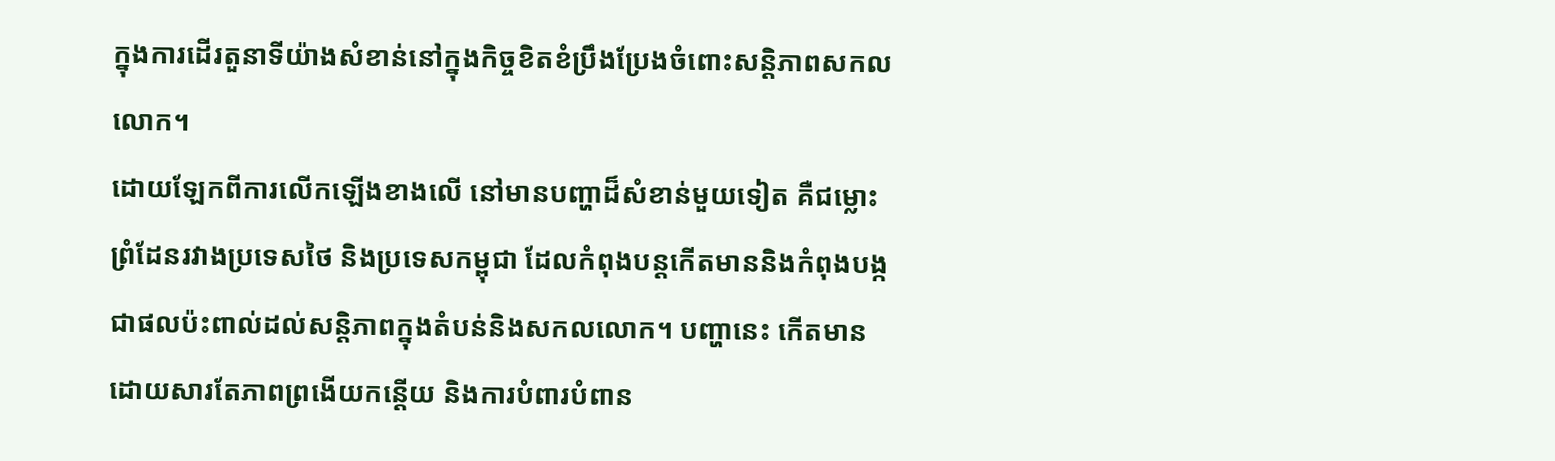ក្នុងការដើរតួនាទីយ៉ាងសំខាន់នៅក្នុងកិច្ចខិតខំប្រឹងប្រែងចំពោះសន្តិភាពសកលលោក។
ដោយឡែកពីការលើកឡើងខាងលើ នៅមានបញ្ហាដ៏សំខាន់មួយទៀត គឺជម្លោះព្រំដែនរវាងប្រទេសថៃ និងប្រទេសកម្ពុជា ដែលកំពុងបន្តកើតមាននិងកំពុងបង្កជាផលប៉ះពាល់ដល់សន្តិភាពក្នុងតំបន់និងសកលលោក។ បញ្ហានេះ កើតមានដោយសារតែភាពព្រងើយកន្តើយ និងការបំពារបំពាន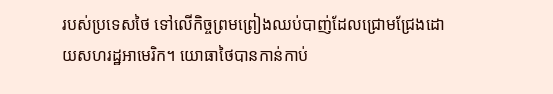របស់ប្រទេសថៃ ទៅលើកិច្ចព្រមព្រៀងឈប់បាញ់ដែលជ្រោមជ្រែងដោយសហរដ្ឋអាមេរិក។ យោធាថៃបានកាន់កាប់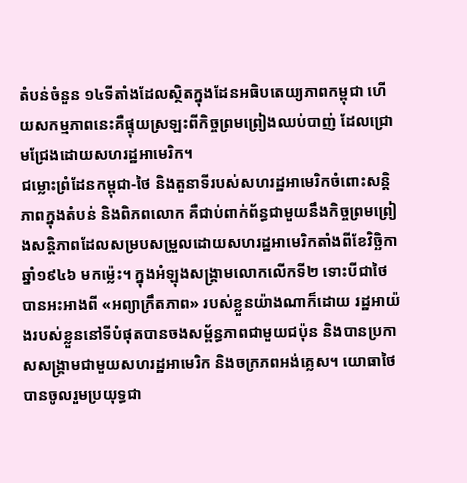តំបន់ចំនួន ១៤ទីតាំងដែលស្ថិតក្នុងដែនអធិបតេយ្យភាពកម្ពុជា ហើយសកម្មភាពនេះគឺផ្ទុយស្រឡះពីកិច្ចព្រមព្រៀងឈប់បាញ់ ដែលជ្រោមជ្រែងដោយសហរដ្ឋអាមេរិក។
ជម្លោះព្រំដែនកម្ពុជា-ថៃ និងតួនាទីរបស់សហរដ្ឋអាមេរិកចំពោះសន្តិភាពក្នុងតំបន់ និងពិភពលោក គឺជាប់ពាក់ព័ន្ធជាមួយនឹងកិច្ចព្រមព្រៀងសន្តិភាពដែលសម្របសម្រួលដោយសហរដ្ឋអាមេរិកតាំងពីខែវិច្ឆិកា ឆ្នាំ១៩៤៦ មកម្ល៉េះ។ ក្នុងអំឡុងសង្គ្រាមលោកលើកទី២ ទោះបីជាថៃបានអះអាងពី «អព្យាក្រឹតភាព» របស់ខ្លួនយ៉ាងណាក៏ដោយ រដ្ឋអាយ៉ងរបស់ខ្លួននៅទីបំផុតបានចងសម្ព័ន្ធភាពជាមួយជប៉ុន និងបានប្រកាសសង្គ្រាមជាមួយសហរដ្ឋអាមេរិក និងចក្រភពអង់គ្លេស។ យោធាថៃបានចូលរួមប្រយុទ្ធជា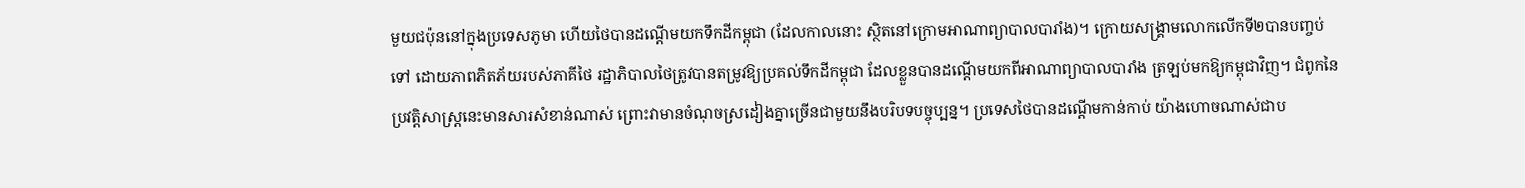មួយជប៉ុននៅក្នុងប្រទេសភូមា ហើយថៃបានដណ្តើមយកទឹកដីកម្ពុជា (ដែលកាលនោះ ស្ថិតនៅក្រោមអាណាព្យាបាលបារាំង)។ ក្រោយសង្គ្រាមលោកលើកទី២បានបញ្ចប់ទៅ ដោយភាពភិតភ័យរបស់ភាគីថៃ រដ្ឋាភិបាលថៃត្រូវបានតម្រូវឱ្យប្រគល់ទឹកដីកម្ពុជា ដែលខ្លួនបានដណ្តើមយកពីអាណាព្យាបាលបារាំង ត្រឡប់មកឱ្យកម្ពុជាវិញ។ ជំពូកនៃប្រវត្តិសាស្ត្រនេះមានសារសំខាន់ណាស់ ព្រោះវាមានចំណុចស្រដៀងគ្នាច្រើនជាមួយនឹងបរិបទបច្ចុប្បន្ន។ ប្រទេសថៃបានដណ្តើមកាន់កាប់ យ៉ាងហោចណាស់ជាប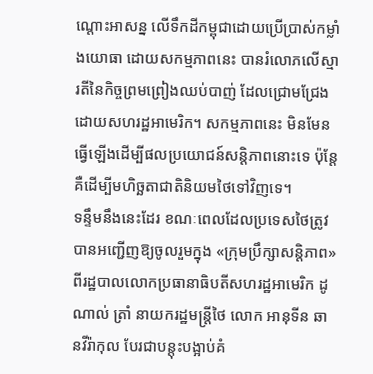ណ្តោះអាសន្ន លើទឹកដីកម្ពុជាដោយប្រើប្រាស់កម្លាំងយោធា ដោយសកម្មភាពនេះ បានរំលោភលើស្មារតីនៃកិច្ចព្រមព្រៀងឈប់បាញ់ ដែលជ្រោមជ្រែងដោយសហរដ្ឋអាមេរិក។ សកម្មភាពនេះ មិនមែនធ្វើឡើងដើម្បីផលប្រយោជន៍សន្តិភាពនោះទេ ប៉ុន្តែគឺដើម្បីមហិច្ឆតាជាតិនិយមថៃទៅវិញទេ។
ទន្ទឹមនឹងនេះដែរ ខណៈពេលដែលប្រទេសថៃត្រូវបានអញ្ជើញឱ្យចូលរួមក្នុង «ក្រុមប្រឹក្សាសន្តិភាព» ពីរដ្ឋបាលលោកប្រធានាធិបតីសហរដ្ឋអាមេរិក ដូណាល់ ត្រាំ នាយករដ្ឋមន្ត្រីថៃ លោក អានុទីន ឆានវីរ៉ាកុល បែរជាបន្តុះបង្អាប់គំ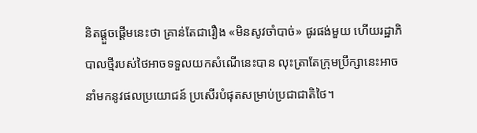និតផ្តួចផ្តើមនេះថា គ្រាន់តែជារឿង «មិនសូវចាំបាច់» ផូរផង់មួយ ហើយរដ្ឋាភិបាលថ្មីរបស់ថៃអាចទទួលយកសំណើនេះបាន លុះត្រាតែក្រុមប្រឹក្សានេះអាចនាំមកនូវផលប្រយោជន៍ ប្រសើរបំផុតសម្រាប់ប្រជាជាតិថៃ។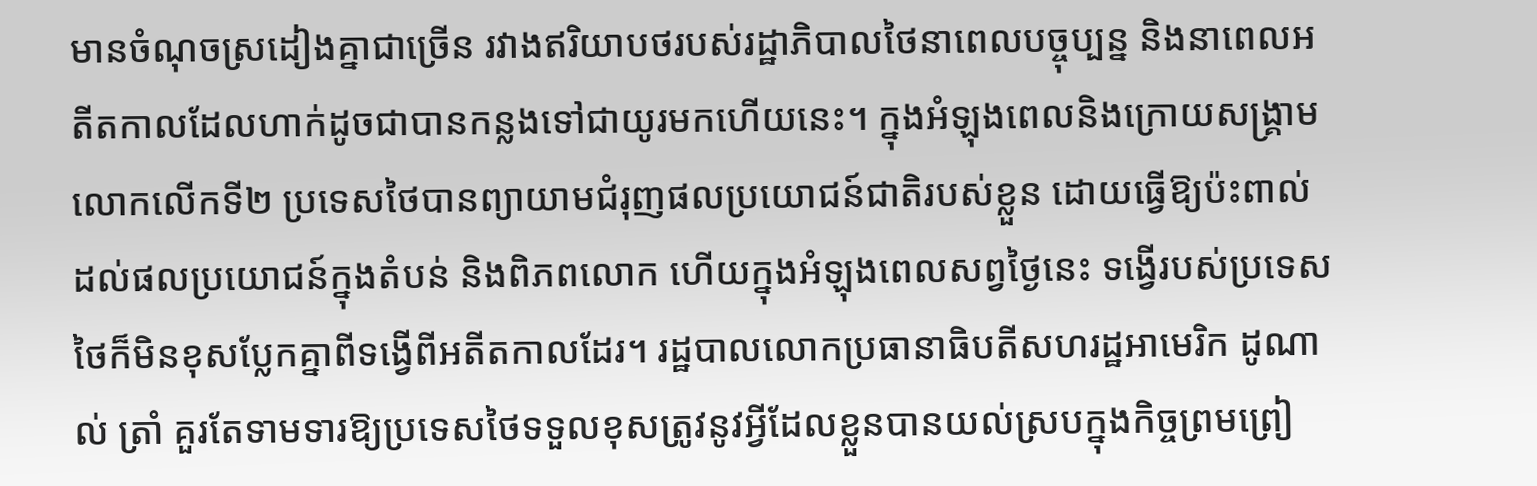មានចំណុចស្រដៀងគ្នាជាច្រើន រវាងឥរិយាបថរបស់រដ្ឋាភិបាលថៃនាពេលបច្ចុប្បន្ន និងនាពេលអតីតកាលដែលហាក់ដូចជាបានកន្លងទៅជាយូរមកហើយនេះ។ ក្នុងអំឡុងពេលនិងក្រោយសង្គ្រាមលោកលើកទី២ ប្រទេសថៃបានព្យាយាមជំរុញផលប្រយោជន៍ជាតិរបស់ខ្លួន ដោយធ្វើឱ្យប៉ះពាល់ដល់ផលប្រយោជន៍ក្នុងតំបន់ និងពិភពលោក ហើយក្នុងអំឡុងពេលសព្វថ្ងៃនេះ ទង្វើរបស់ប្រទេសថៃក៏មិនខុសប្លែកគ្នាពីទង្វើពីអតីតកាលដែរ។ រដ្ឋបាលលោកប្រធានាធិបតីសហរដ្ឋអាមេរិក ដូណាល់ ត្រាំ គួរតែទាមទារឱ្យប្រទេសថៃទទួលខុសត្រូវនូវអ្វីដែលខ្លួនបានយល់ស្របក្នុងកិច្ចព្រមព្រៀ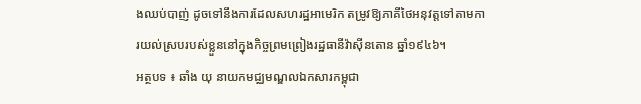ងឈប់បាញ់ ដូចទៅនឹងការដែលសហរដ្ឋអាមេរិក តម្រូវឱ្យភាគីថៃអនុវត្តទៅតាមការយល់ស្របរបស់ខ្លួននៅក្នុងកិច្ចព្រមព្រៀងរដ្ឋធានីវ៉ាស៊ីនតោន ឆ្នាំ១៩៤៦។
អត្ថបទ ៖ ឆាំង យុ នាយកមជ្ឈមណ្ឌលឯកសារកម្ពុជា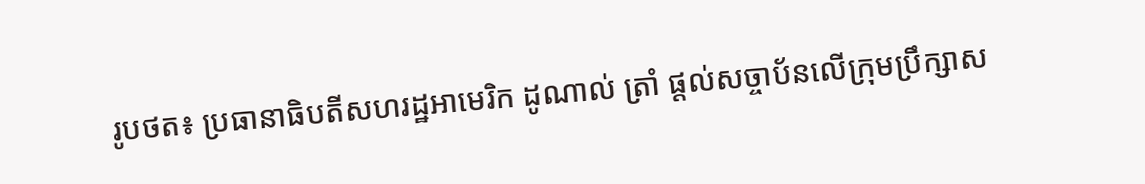រូបថត៖ ប្រធានាធិបតីសហរដ្ឋអាមេរិក ដូណាល់ ត្រាំ ផ្តល់សច្ចាប័នលើក្រុមប្រឹក្សាស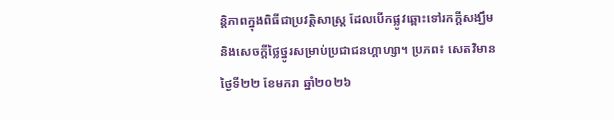ន្តិភាពក្នុងពិធីជាប្រវត្តិសាស្ត្រ ដែលបើកផ្លូវឆ្ពោះទៅរកក្តីសង្ឃឹម និងសេចក្តីថ្លៃថ្នូរសម្រាប់ប្រជាជនហ្គាហ្សា។ ប្រភព៖ សេតវិមាន ថ្ងៃទី២២ ខែមករា ឆ្នាំ២០២៦